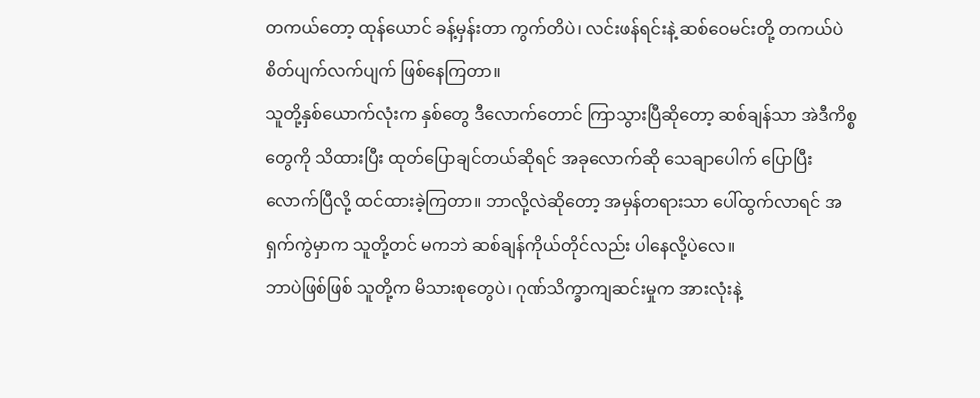တကယ်တော့ ထုန်ယောင် ခန့်မှန်းတာ ကွက်တိပဲ၊ လင်းဖန်ရင်းနဲ့ ဆစ်ဝေမင်းတို့ တကယ်ပဲ စိတ်ပျက်လက်ပျက် ဖြစ်နေကြတာ။
သူတို့နှစ်ယောက်လုံးက နှစ်တွေ ဒီလောက်တောင် ကြာသွားပြီဆိုတော့ ဆစ်ချန်သာ အဲဒီကိစ္စတွေကို သိထားပြီး ထုတ်ပြောချင်တယ်ဆိုရင် အခုလောက်ဆို သေချာပေါက် ပြောပြီးလောက်ပြီလို့ ထင်ထားခဲ့ကြတာ။ ဘာလို့လဲဆိုတော့ အမှန်တရားသာ ပေါ်ထွက်လာရင် အရှက်ကွဲမှာက သူတို့တင် မကဘဲ ဆစ်ချန်ကိုယ်တိုင်လည်း ပါနေလို့ပဲလေ။
ဘာပဲဖြစ်ဖြစ် သူတို့က မိသားစုတွေပဲ၊ ဂုဏ်သိက္ခာကျဆင်းမှုက အားလုံးနဲ့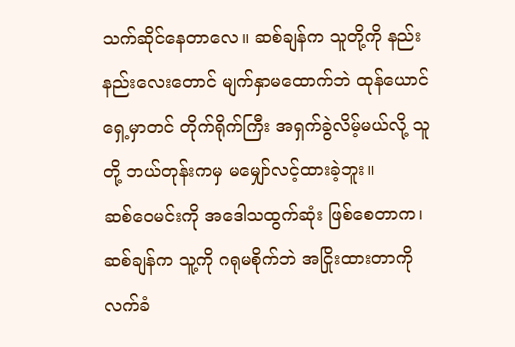သက်ဆိုင်နေတာလေ။ ဆစ်ချန်က သူတို့ကို နည်းနည်းလေးတောင် မျက်နှာမထောက်ဘဲ ထုန်ယောင်ရှေ့မှာတင် တိုက်ရိုက်ကြီး အရှက်ခွဲလိမ့်မယ်လို့ သူတို့ ဘယ်တုန်းကမှ မမျှော်လင့်ထားခဲ့ဘူး။
ဆစ်ဝေမင်းကို အဒေါသထွက်ဆုံး ဖြစ်စေတာက၊ ဆစ်ချန်က သူ့ကို ဂရုမစိုက်ဘဲ အငြိုးထားတာကို လက်ခံ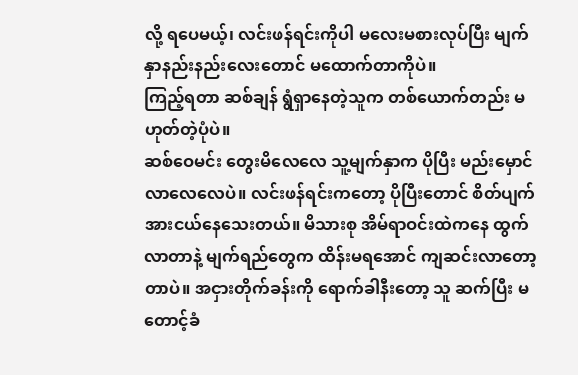လို့ ရပေမယ့်၊ လင်းဖန်ရင်းကိုပါ မလေးမစားလုပ်ပြီး မျက်နှာနည်းနည်းလေးတောင် မထောက်တာကိုပဲ။
ကြည့်ရတာ ဆစ်ချန် ရွံရှာနေတဲ့သူက တစ်ယောက်တည်း မဟုတ်တဲ့ပုံပဲ။
ဆစ်ဝေမင်း တွေးမိလေလေ သူ့မျက်နှာက ပိုပြီး မည်းမှောင်လာလေလေပဲ။ လင်းဖန်ရင်းကတော့ ပိုပြီးတောင် စိတ်ပျက်အားငယ်နေသေးတယ်။ မိသားစု အိမ်ရာဝင်းထဲကနေ ထွက်လာတာနဲ့ မျက်ရည်တွေက ထိန်းမရအောင် ကျဆင်းလာတော့တာပဲ။ အငှားတိုက်ခန်းကို ရောက်ခါနီးတော့ သူ ဆက်ပြီး မတောင့်ခံ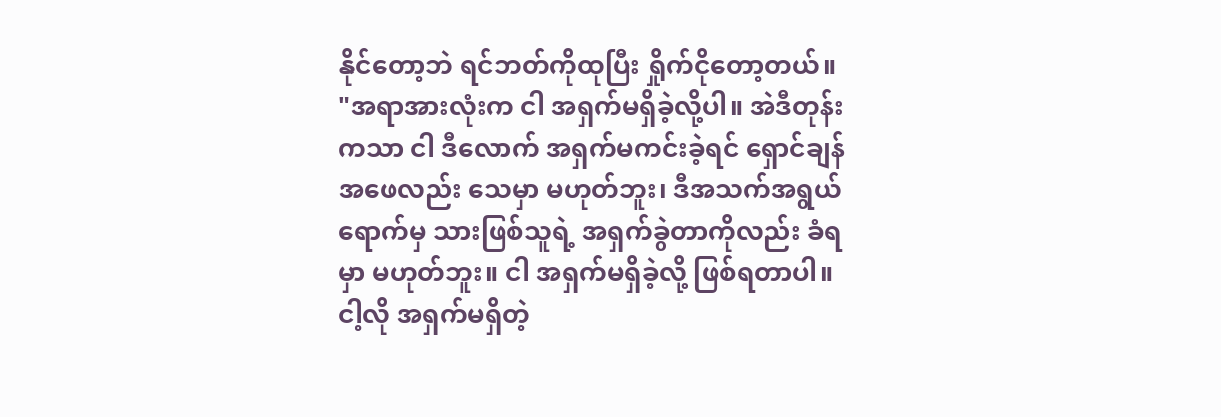နိုင်တော့ဘဲ ရင်ဘတ်ကိုထုပြီး ရှိုက်ငိုတော့တယ်။
"အရာအားလုံးက ငါ အရှက်မရှိခဲ့လို့ပါ။ အဲဒီတုန်းကသာ ငါ ဒီလောက် အရှက်မကင်းခဲ့ရင် ရှောင်ချန် အဖေလည်း သေမှာ မဟုတ်ဘူး၊ ဒီအသက်အရွယ်ရောက်မှ သားဖြစ်သူရဲ့ အရှက်ခွဲတာကိုလည်း ခံရမှာ မဟုတ်ဘူး။ ငါ အရှက်မရှိခဲ့လို့ ဖြစ်ရတာပါ။ ငါ့လို အရှက်မရှိတဲ့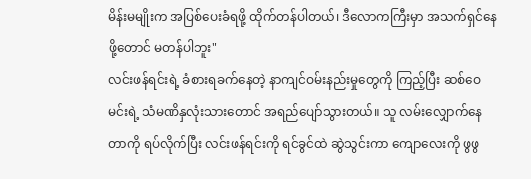မိန်းမမျိုးက အပြစ်ပေးခံရဖို့ ထိုက်တန်ပါတယ်၊ ဒီလောကကြီးမှာ အသက်ရှင်နေဖို့တောင် မတန်ပါဘူး"
လင်းဖန်ရင်းရဲ့ ခံစားရခက်နေတဲ့ နာကျင်ဝမ်းနည်းမှုတွေကို ကြည့်ပြီး ဆစ်ဝေမင်းရဲ့ သံမဏိနှလုံးသားတောင် အရည်ပျော်သွားတယ်။ သူ လမ်းလျှောက်နေတာကို ရပ်လိုက်ပြီး လင်းဖန်ရင်းကို ရင်ခွင်ထဲ ဆွဲသွင်းကာ ကျောလေးကို ဖွဖွ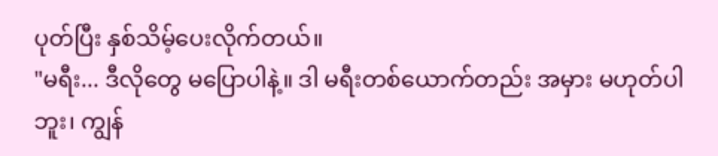ပုတ်ပြီး နှစ်သိမ့်ပေးလိုက်တယ်။
"မရီး... ဒီလိုတွေ မပြောပါနဲ့။ ဒါ မရီးတစ်ယောက်တည်း အမှား မဟုတ်ပါဘူး၊ ကျွန်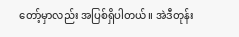တော့်မှာလည်း အပြစ်ရှိပါတယ်။ အဲဒီတုန်း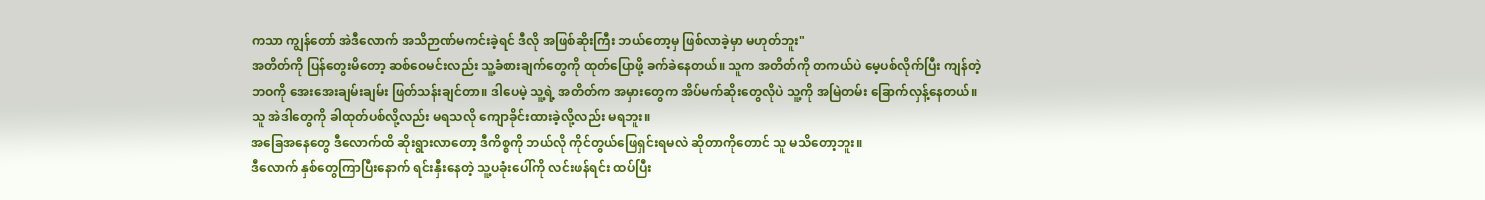ကသာ ကျွန်တော် အဲဒီလောက် အသိဉာဏ်မကင်းခဲ့ရင် ဒီလို အဖြစ်ဆိုးကြီး ဘယ်တော့မှ ဖြစ်လာခဲ့မှာ မဟုတ်ဘူး"
အတိတ်ကို ပြန်တွေးမိတော့ ဆစ်ဝေမင်းလည်း သူ့ခံစားချက်တွေကို ထုတ်ပြောဖို့ ခက်ခဲနေတယ်။ သူက အတိတ်ကို တကယ်ပဲ မေ့ပစ်လိုက်ပြီး ကျန်တဲ့ဘဝကို အေးအေးချမ်းချမ်း ဖြတ်သန်းချင်တာ။ ဒါပေမဲ့ သူ့ရဲ့ အတိတ်က အမှားတွေက အိပ်မက်ဆိုးတွေလိုပဲ သူ့ကို အမြဲတမ်း ခြောက်လှန့်နေတယ်။
သူ အဲဒါတွေကို ခါထုတ်ပစ်လို့လည်း မရသလို ကျောခိုင်းထားခဲ့လို့လည်း မရဘူး။
အခြေအနေတွေ ဒီလောက်ထိ ဆိုးရွားလာတော့ ဒီကိစ္စကို ဘယ်လို ကိုင်တွယ်ဖြေရှင်းရမလဲ ဆိုတာကိုတောင် သူ မသိတော့ဘူး။
ဒီလောက် နှစ်တွေကြာပြီးနောက် ရင်းနှီးနေတဲ့ သူ့ပခုံးပေါ်ကို လင်းဖန်ရင်း ထပ်ပြီး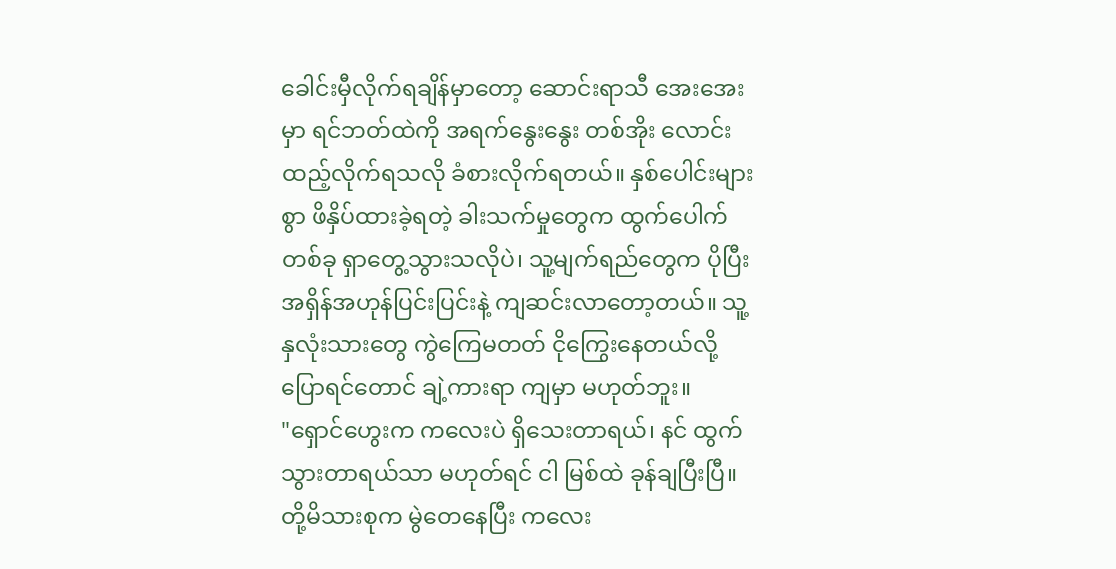ခေါင်းမှီလိုက်ရချိန်မှာတော့ ဆောင်းရာသီ အေးအေးမှာ ရင်ဘတ်ထဲကို အရက်နွေးနွေး တစ်အိုး လောင်းထည့်လိုက်ရသလို ခံစားလိုက်ရတယ်။ နှစ်ပေါင်းများစွာ ဖိနှိပ်ထားခဲ့ရတဲ့ ခါးသက်မှုတွေက ထွက်ပေါက်တစ်ခု ရှာတွေ့သွားသလိုပဲ၊ သူ့မျက်ရည်တွေက ပိုပြီး အရှိန်အဟုန်ပြင်းပြင်းနဲ့ ကျဆင်းလာတော့တယ်။ သူ့နှလုံးသားတွေ ကွဲကြေမတတ် ငိုကြွေးနေတယ်လို့ ပြောရင်တောင် ချဲ့ကားရာ ကျမှာ မဟုတ်ဘူး။
"ရှောင်ဟွေးက ကလေးပဲ ရှိသေးတာရယ်၊ နင် ထွက်သွားတာရယ်သာ မဟုတ်ရင် ငါ မြစ်ထဲ ခုန်ချပြီးပြီ။ တို့မိသားစုက မွဲတေနေပြီး ကလေး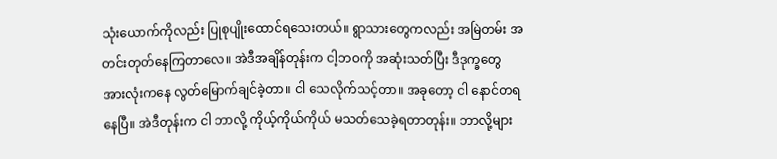သုံးယောက်ကိုလည်း ပြုစုပျိုးထောင်ရသေးတယ်။ ရွာသားတွေကလည်း အမြဲတမ်း အတင်းတုတ်နေကြတာလေ။ အဲဒီအချိန်တုန်းက ငါ့ဘဝကို အဆုံးသတ်ပြီး ဒီဒုက္ခတွေ အားလုံးကနေ လွတ်မြောက်ချင်ခဲ့တာ။ ငါ သေလိုက်သင့်တာ။ အခုတော့ ငါ နောင်တရနေပြီ။ အဲဒီတုန်းက ငါ ဘာလို့ ကိုယ့်ကိုယ်ကိုယ် မသတ်သေခဲ့ရတာတုန်း။ ဘာလို့များ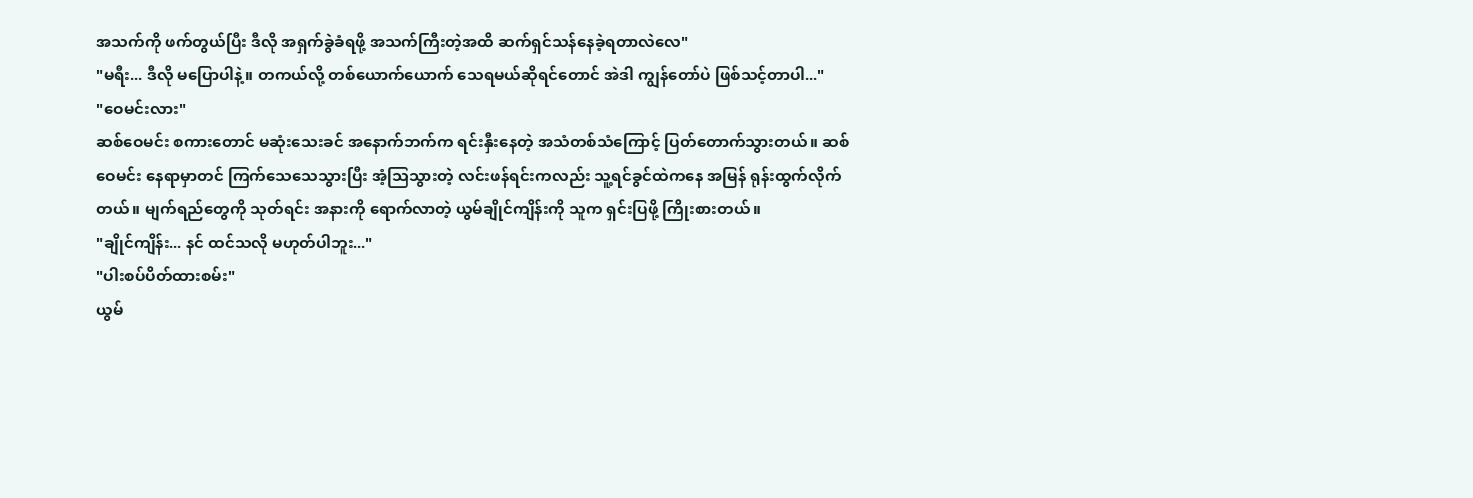အသက်ကို ဖက်တွယ်ပြီး ဒီလို အရှက်ခွဲခံရဖို့ အသက်ကြီးတဲ့အထိ ဆက်ရှင်သန်နေခဲ့ရတာလဲလေ"
"မရီး... ဒီလို မပြောပါနဲ့။ တကယ်လို့ တစ်ယောက်ယောက် သေရမယ်ဆိုရင်တောင် အဲဒါ ကျွန်တော်ပဲ ဖြစ်သင့်တာပါ..."
"ဝေမင်းလား"
ဆစ်ဝေမင်း စကားတောင် မဆုံးသေးခင် အနောက်ဘက်က ရင်းနှီးနေတဲ့ အသံတစ်သံကြောင့် ပြတ်တောက်သွားတယ်။ ဆစ်ဝေမင်း နေရာမှာတင် ကြက်သေသေသွားပြီး အံ့သြသွားတဲ့ လင်းဖန်ရင်းကလည်း သူ့ရင်ခွင်ထဲကနေ အမြန် ရုန်းထွက်လိုက်တယ်။ မျက်ရည်တွေကို သုတ်ရင်း အနားကို ရောက်လာတဲ့ ယွမ်ချိုင်ကျိန်းကို သူက ရှင်းပြဖို့ ကြိုးစားတယ်။
"ချိုင်ကျိန်း... နင် ထင်သလို မဟုတ်ပါဘူး..."
"ပါးစပ်ပိတ်ထားစမ်း"
ယွမ်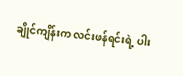ချိုင်ကျိန်းက လင်းဖန်ရင်းရဲ့ ပါး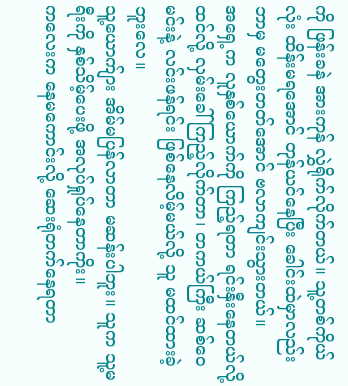ကို ဖြန်းခနဲ အားကုန် လွှဲရိုက်လိုက်တယ်။ သူ့တစ်ကိုယ်လုံး ထိန်းမရအောင် တုန်ယင်နေပြီး ခေါင်းထဲမှာလည်း ဘာမှ မတွေးတတ်အောင် ဗလာကျင်းသွားတယ်။
အရှေ့က လူနှစ်ယောက်ကို ကြည့်ရတာ ရင်းနှီးနေတယ်လို့ ထင်လို့ လှမ်းခေါ်ကြည့်လိုက်တာ၊ တကယ်ကြီး ဆစ်ဝေမင်းနဲ့ လင်းဖန်ရင်း ဖြစ်နေလိမ့်မယ်လို့ သူ မထင်ထားခဲ့ဘူးလေ။
သူ့ယောက်ျား အိမ်မပြန်လာတာ မဆန်းပါဘူး။ သူက သူ့မရီးကို နှစ်သိမ့်ပေးဖို့ အလုပ်ရှုပ်နေတာကိုး။
ကလေးက နေမကောင်းလို့ ဆေးရုံတက်နေရတာ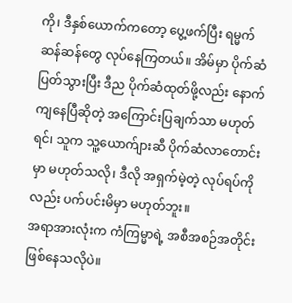ကို၊ ဒီနှစ်ယောက်ကတော့ ပွေ့ဖက်ပြီး ရမ္မက်ဆန်ဆန်တွေ လုပ်နေကြတယ်။ အိမ်မှာ ပိုက်ဆံပြတ်သွားပြီး ဒီည ပိုက်ဆံထုတ်ဖို့လည်း နောက်ကျနေပြီဆိုတဲ့ အကြောင်းပြချက်သာ မဟုတ်ရင်၊ သူက သူ့ယောက်ျားဆီ ပိုက်ဆံလာတောင်းမှာ မဟုတ်သလို၊ ဒီလို အရှက်မဲ့တဲ့ လုပ်ရပ်ကိုလည်း ပက်ပင်းမိမှာ မဟုတ်ဘူး။
အရာအားလုံးက ကံကြမ္မာရဲ့ အစီအစဉ်အတိုင်း ဖြစ်နေသလိုပဲ။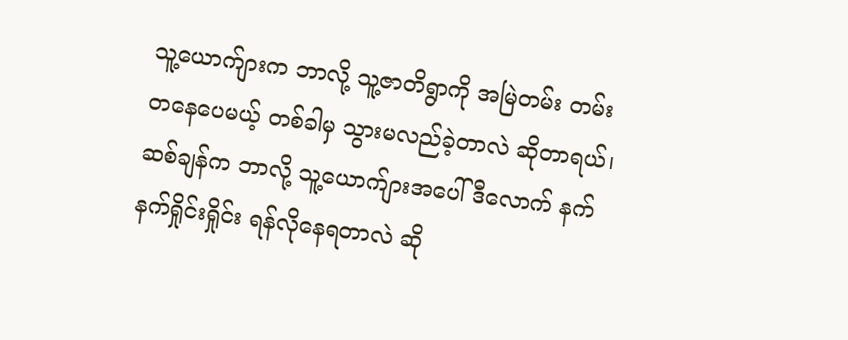သူ့ယောက်ျားက ဘာလို့ သူ့ဇာတိရွာကို အမြဲတမ်း တမ်းတနေပေမယ့် တစ်ခါမှ သွားမလည်ခဲ့တာလဲ ဆိုတာရယ်၊ ဆစ်ချန်က ဘာလို့ သူ့ယောက်ျားအပေါ် ဒီလောက် နက်နက်ရှိုင်းရှိုင်း ရန်လိုနေရတာလဲ ဆို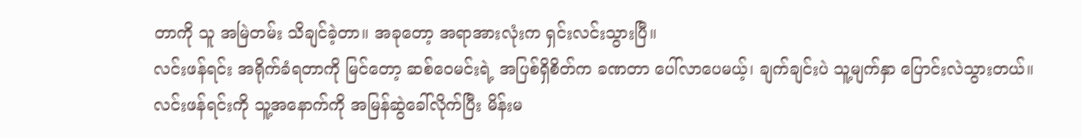တာကို သူ အမြဲတမ်း သိချင်ခဲ့တာ။ အခုတော့ အရာအားလုံးက ရှင်းလင်းသွားပြီ။
လင်းဖန်ရင်း အရိုက်ခံရတာကို မြင်တော့ ဆစ်ဝေမင်းရဲ့ အပြစ်ရှိစိတ်က ခဏတာ ပေါ်လာပေမယ့်၊ ချက်ချင်းပဲ သူ့မျက်နှာ ပြောင်းလဲသွားတယ်။ လင်းဖန်ရင်းကို သူ့အနောက်ကို အမြန်ဆွဲခေါ်လိုက်ပြီး မိန်းမ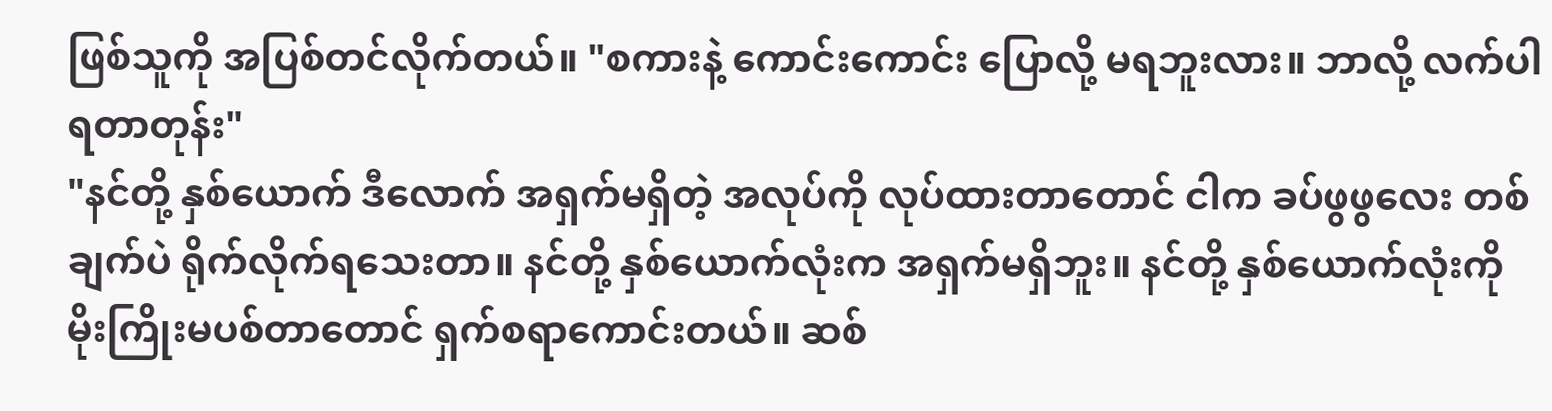ဖြစ်သူကို အပြစ်တင်လိုက်တယ်။ "စကားနဲ့ ကောင်းကောင်း ပြောလို့ မရဘူးလား။ ဘာလို့ လက်ပါရတာတုန်း"
"နင်တို့ နှစ်ယောက် ဒီလောက် အရှက်မရှိတဲ့ အလုပ်ကို လုပ်ထားတာတောင် ငါက ခပ်ဖွဖွလေး တစ်ချက်ပဲ ရိုက်လိုက်ရသေးတာ။ နင်တို့ နှစ်ယောက်လုံးက အရှက်မရှိဘူး။ နင်တို့ နှစ်ယောက်လုံးကို မိုးကြိုးမပစ်တာတောင် ရှက်စရာကောင်းတယ်။ ဆစ်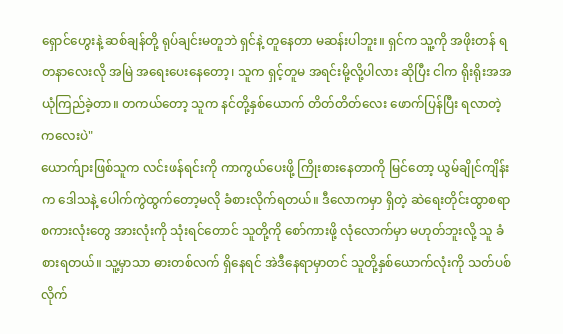ရှောင်ဟွေးနဲ့ ဆစ်ချန်တို့ ရုပ်ချင်းမတူဘဲ ရှင်နဲ့ တူနေတာ မဆန်းပါဘူး။ ရှင်က သူ့ကို အဖိုးတန် ရတနာလေးလို အမြဲ အရေးပေးနေတော့၊ သူက ရှင့်တူမ အရင်းမို့လို့ပါလား ဆိုပြီး ငါက ရိုးရိုးအအ ယုံကြည်ခဲ့တာ။ တကယ်တော့ သူက နင်တို့နှစ်ယောက် တိတ်တိတ်လေး ဖောက်ပြန်ပြီး ရလာတဲ့ ကလေးပဲ"
ယောက်ျားဖြစ်သူက လင်းဖန်ရင်းကို ကာကွယ်ပေးဖို့ ကြိုးစားနေတာကို မြင်တော့ ယွမ်ချိုင်ကျိန်းက ဒေါသနဲ့ ပေါက်ကွဲထွက်တော့မလို ခံစားလိုက်ရတယ်။ ဒီလောကမှာ ရှိတဲ့ ဆဲရေးတိုင်းထွာစရာ စကားလုံးတွေ အားလုံးကို သုံးရင်တောင် သူတို့ကို စော်ကားဖို့ လုံလောက်မှာ မဟုတ်ဘူးလို့ သူ ခံစားရတယ်။ သူ့မှာသာ ဓားတစ်လက် ရှိနေရင် အဲဒီနေရာမှာတင် သူတို့နှစ်ယောက်လုံးကို သတ်ပစ်လိုက်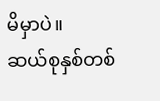မိမှာပဲ။
ဆယ်စုနှစ်တစ်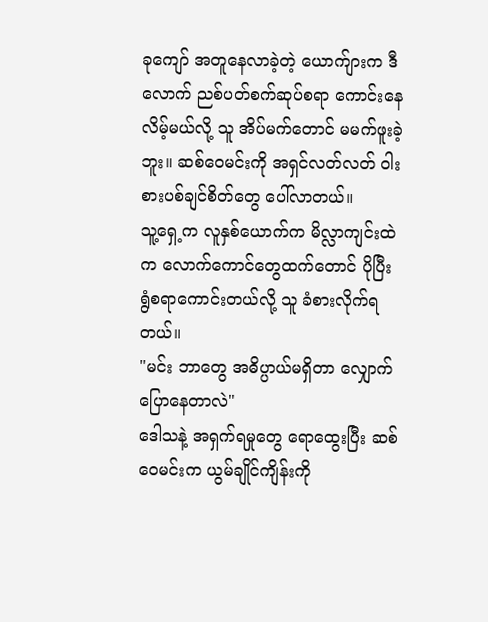ခုကျော် အတူနေလာခဲ့တဲ့ ယောက်ျားက ဒီလောက် ညစ်ပတ်စက်ဆုပ်စရာ ကောင်းနေလိမ့်မယ်လို့ သူ အိပ်မက်တောင် မမက်ဖူးခဲ့ဘူး။ ဆစ်ဝေမင်းကို အရှင်လတ်လတ် ဝါးစားပစ်ချင်စိတ်တွေ ပေါ်လာတယ်။
သူ့ရှေ့က လူနှစ်ယောက်က မိလ္လာကျင်းထဲက လောက်ကောင်တွေထက်တောင် ပိုပြီး ရွံစရာကောင်းတယ်လို့ သူ ခံစားလိုက်ရတယ်။
"မင်း ဘာတွေ အဓိပ္ပာယ်မရှိတာ လျှောက်ပြောနေတာလဲ"
ဒေါသနဲ့ အရှက်ရမှုတွေ ရောထွေးပြီး ဆစ်ဝေမင်းက ယွမ်ချိုင်ကျိန်းကို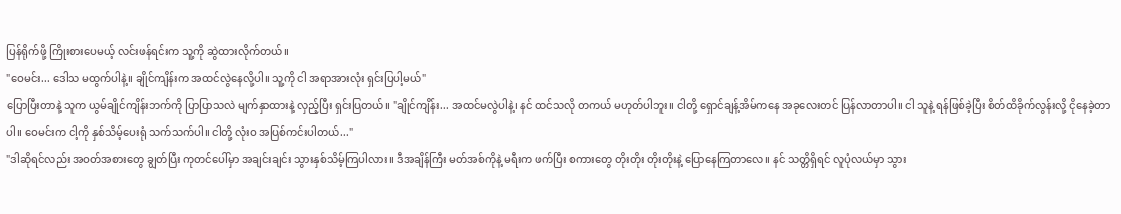ပြန်ရိုက်ဖို့ ကြိုးစားပေမယ့် လင်းဖန်ရင်းက သူ့ကို ဆွဲထားလိုက်တယ်။
"ဝေမင်း... ဒေါသ မထွက်ပါနဲ့။ ချိုင်ကျိန်းက အထင်လွဲနေလို့ပါ။ သူ့ကို ငါ အရာအားလုံး ရှင်းပြပါ့မယ်"
ပြောပြီးတာနဲ့ သူက ယွမ်ချိုင်ကျိန်းဘက်ကို ပြာပြာသလဲ မျက်နှာထားနဲ့ လှည့်ပြီး ရှင်းပြတယ်။ "ချိုင်ကျိန်း... အထင်မလွဲပါနဲ့၊ နင် ထင်သလို တကယ် မဟုတ်ပါဘူး။ ငါတို့ ရှောင်ချန့်အိမ်ကနေ အခုလေးတင် ပြန်လာတာပါ။ ငါ သူနဲ့ ရန်ဖြစ်ခဲ့ပြီး စိတ်ထိခိုက်လွန်းလို့ ငိုနေခဲ့တာပါ။ ဝေမင်းက ငါ့ကို နှစ်သိမ့်ပေးရုံ သက်သက်ပါ။ ငါတို့ လုံးဝ အပြစ်ကင်းပါတယ်..."
"ဒါဆိုရင်လည်း အဝတ်အစားတွေ ချွတ်ပြီး ကုတင်ပေါ်မှာ အချင်းချင်း သွားနှစ်သိမ့်ကြပါလား။ ဒီအချိန်ကြီး မတ်အစ်ကိုနဲ့ မရီးက ဖက်ပြီး စကားတွေ တိုးတိုး တိုးတိုးနဲ့ ပြောနေကြတာလေ။ နင် သတ္တိရှိရင် လူပုံလယ်မှာ သွား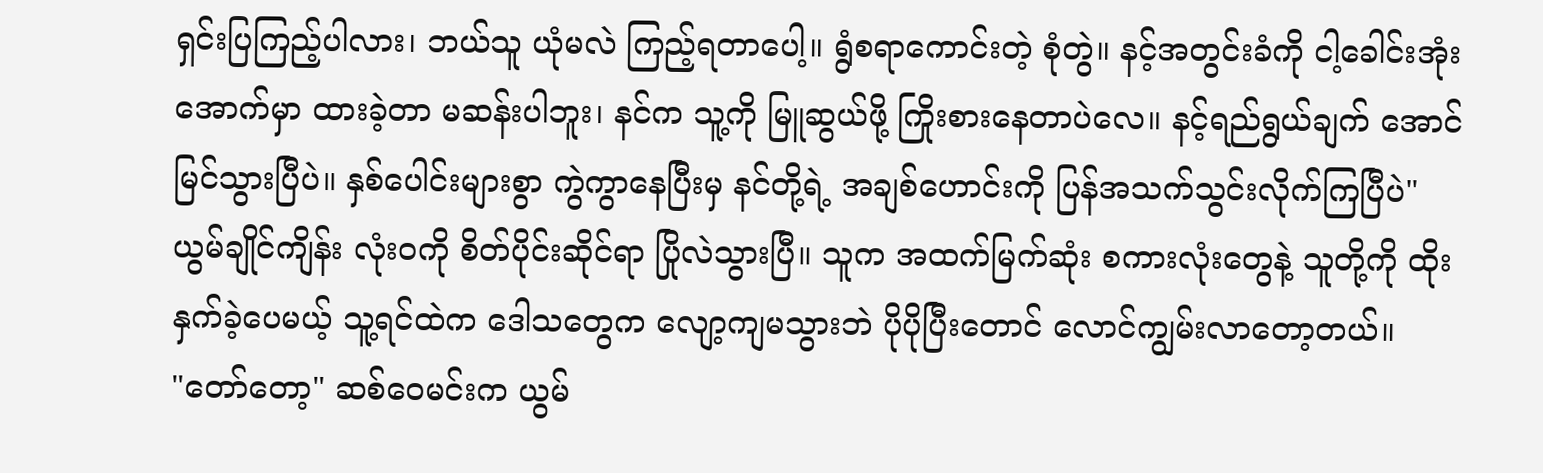ရှင်းပြကြည့်ပါလား၊ ဘယ်သူ ယုံမလဲ ကြည့်ရတာပေါ့။ ရွံစရာကောင်းတဲ့ စုံတွဲ။ နင့်အတွင်းခံကို ငါ့ခေါင်းအုံးအောက်မှာ ထားခဲ့တာ မဆန်းပါဘူး၊ နင်က သူ့ကို မြူဆွယ်ဖို့ ကြိုးစားနေတာပဲလေ။ နင့်ရည်ရွယ်ချက် အောင်မြင်သွားပြီပဲ။ နှစ်ပေါင်းများစွာ ကွဲကွာနေပြီးမှ နင်တို့ရဲ့ အချစ်ဟောင်းကို ပြန်အသက်သွင်းလိုက်ကြပြီပဲ"
ယွမ်ချိုင်ကျိန်း လုံးဝကို စိတ်ပိုင်းဆိုင်ရာ ပြိုလဲသွားပြီ။ သူက အထက်မြက်ဆုံး စကားလုံးတွေနဲ့ သူတို့ကို ထိုးနှက်ခဲ့ပေမယ့် သူ့ရင်ထဲက ဒေါသတွေက လျော့ကျမသွားဘဲ ပိုပိုပြီးတောင် လောင်ကျွမ်းလာတော့တယ်။
"တော်တော့" ဆစ်ဝေမင်းက ယွမ်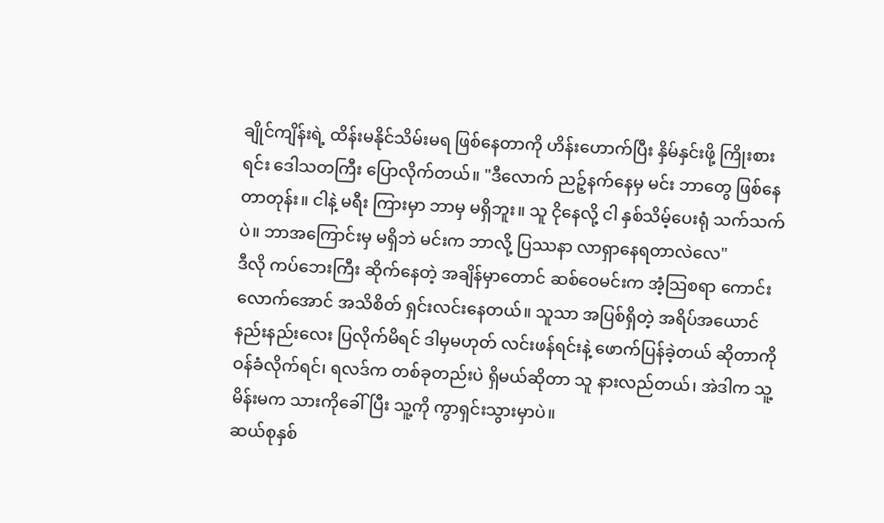ချိုင်ကျိန်းရဲ့ ထိန်းမနိုင်သိမ်းမရ ဖြစ်နေတာကို ဟိန်းဟောက်ပြီး နှိမ်နှင်းဖို့ ကြိုးစားရင်း ဒေါသတကြီး ပြောလိုက်တယ်။ "ဒီလောက် ညဉ့်နက်နေမှ မင်း ဘာတွေ ဖြစ်နေတာတုန်း။ ငါနဲ့ မရီး ကြားမှာ ဘာမှ မရှိဘူး။ သူ ငိုနေလို့ ငါ နှစ်သိမ့်ပေးရုံ သက်သက်ပဲ။ ဘာအကြောင်းမှ မရှိဘဲ မင်းက ဘာလို့ ပြဿနာ လာရှာနေရတာလဲလေ"
ဒီလို ကပ်ဘေးကြီး ဆိုက်နေတဲ့ အချိန်မှာတောင် ဆစ်ဝေမင်းက အံ့သြစရာ ကောင်းလောက်အောင် အသိစိတ် ရှင်းလင်းနေတယ်။ သူသာ အပြစ်ရှိတဲ့ အရိပ်အယောင် နည်းနည်းလေး ပြလိုက်မိရင် ဒါမှမဟုတ် လင်းဖန်ရင်းနဲ့ ဖောက်ပြန်ခဲ့တယ် ဆိုတာကို ဝန်ခံလိုက်ရင်၊ ရလဒ်က တစ်ခုတည်းပဲ ရှိမယ်ဆိုတာ သူ နားလည်တယ်၊ အဲဒါက သူ့မိန်းမက သားကိုခေါ်ပြီး သူ့ကို ကွာရှင်းသွားမှာပဲ။
ဆယ်စုနှစ်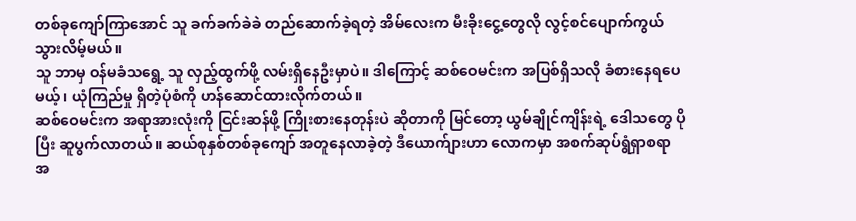တစ်ခုကျော်ကြာအောင် သူ ခက်ခက်ခဲခဲ တည်ဆောက်ခဲ့ရတဲ့ အိမ်လေးက မီးခိုးငွေ့တွေလို လွင့်စင်ပျောက်ကွယ်သွားလိမ့်မယ်။
သူ ဘာမှ ဝန်မခံသရွေ့ သူ လှည့်ထွက်ဖို့ လမ်းရှိနေဦးမှာပဲ။ ဒါကြောင့် ဆစ်ဝေမင်းက အပြစ်ရှိသလို ခံစားနေရပေမယ့်၊ ယုံကြည်မှု ရှိတဲ့ပုံစံကို ဟန်ဆောင်ထားလိုက်တယ်။
ဆစ်ဝေမင်းက အရာအားလုံးကို ငြင်းဆန်ဖို့ ကြိုးစားနေတုန်းပဲ ဆိုတာကို မြင်တော့ ယွမ်ချိုင်ကျိန်းရဲ့ ဒေါသတွေ ပိုပြီး ဆူပွက်လာတယ်။ ဆယ်စုနှစ်တစ်ခုကျော် အတူနေလာခဲ့တဲ့ ဒီယောက်ျားဟာ လောကမှာ အစက်ဆုပ်ရွံရှာစရာ အ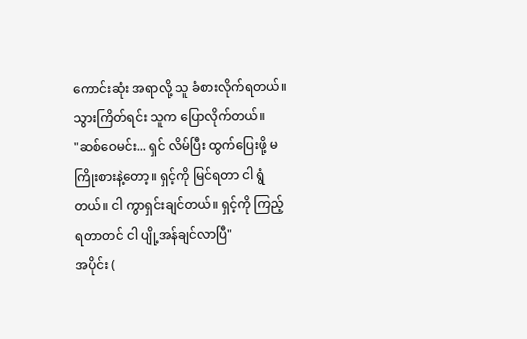ကောင်းဆုံး အရာလို့ သူ ခံစားလိုက်ရတယ်။ သွားကြိတ်ရင်း သူက ပြောလိုက်တယ်။
"ဆစ်ဝေမင်း... ရှင် လိမ်ပြီး ထွက်ပြေးဖို့ မကြိုးစားနဲ့တော့။ ရှင့်ကို မြင်ရတာ ငါ ရွံတယ်။ ငါ ကွာရှင်းချင်တယ်။ ရှင့်ကို ကြည့်ရတာတင် ငါ ပျို့အန်ချင်လာပြီ"
အပိုင်း (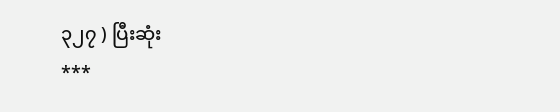၃၂၇ ) ပြီးဆုံး
***